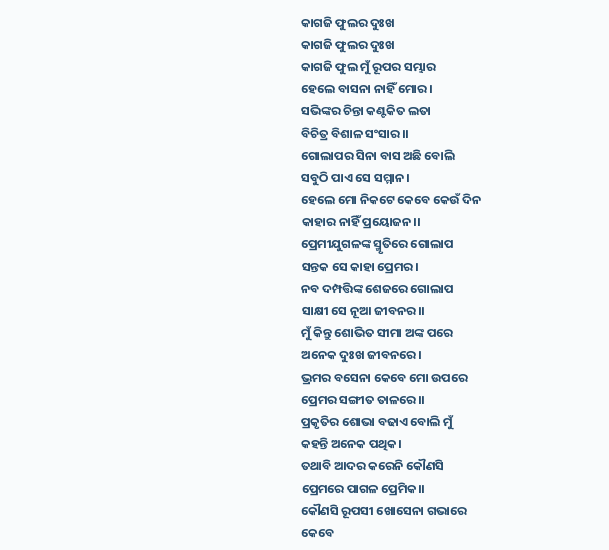କାଗଜି ଫୁଲର ଦୁଃଖ
କାଗଜି ଫୁଲର ଦୁଃଖ
କାଗଜି ଫୁଲ ମୁଁ ରୂପର ସମ୍ଭାର
ହେଲେ ବାସନା ନାହିଁ ମୋର।
ସଭିଙ୍କର ଚିନ୍ତା କଣ୍ଟକିତ ଲତା
ବିଚିତ୍ର ବିଶାଳ ସଂସାର।।
ଗୋଲାପର ସିନା ବାସ ଅଛି ବୋଲି
ସବୁଠି ପାଏ ସେ ସମ୍ମାନ।
ହେଲେ ମୋ ନିକଟେ କେବେ କେଉଁ ଦିନ
କାହାର ନାହିଁ ପ୍ରୟୋଜନ।।
ପ୍ରେମୀଯୁଗଳଙ୍କ ସ୍ମୃତିରେ ଗୋଲାପ
ସନ୍ତକ ସେ କାହା ପ୍ରେମର।
ନବ ଦମ୍ପତ୍ତିଙ୍କ ଶେଜରେ ଗୋଲାପ
ସାକ୍ଷୀ ସେ ନୂଆ ଜୀବନର।।
ମୁଁ କିନ୍ତୁ ଶୋଭିତ ସୀମା ଅଙ୍କ ପରେ
ଅନେକ ଦୁଃଖ ଜୀବନରେ।
ଭ୍ରମର ବସେନା କେବେ ମୋ ଉପରେ
ପ୍ରେମର ସଙ୍ଗୀତ ତାଳରେ।।
ପ୍ରକୃତିର ଶୋଭା ବଢାଏ ବୋଲି ମୁଁ
କହନ୍ତି ଅନେକ ପଥିକ।
ତଥାବି ଆଦର କରେନି କୌଣସି
ପ୍ରେମରେ ପାଗଳ ପ୍ରେମିକ।।
କୌଣସି ରୂପସୀ ଖୋସେନା ଗଭାରେ
କେବେ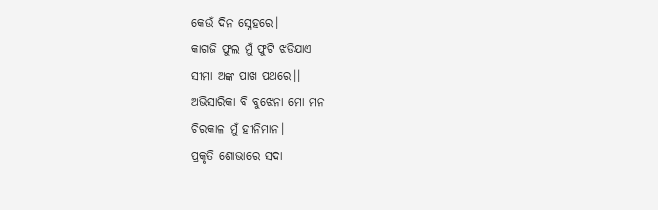କେଉଁ ଦିନ ସ୍ନେହରେ।
କାଗଜି ଫୁଲ ମୁଁ ଫୁଟି ଝଡିଯାଏ
ସୀମା ଅଙ୍କ ପାଖ ପଥରେ।।
ଅଭିସାରିକା ବି ବୁଝେନା ମୋ ମନ
ଚିରକାଳ ମୁଁ ହୀନିମାନ।
ପ୍ରକୃତି ଶୋଭାରେ ସଦା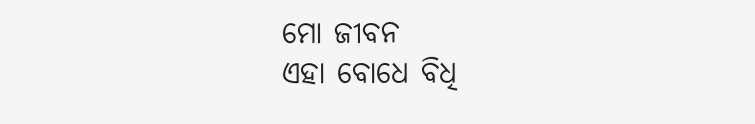ମୋ ଜୀବନ
ଏହା ବୋଧେ ବିଧି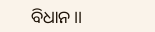ବିଧାନ।।